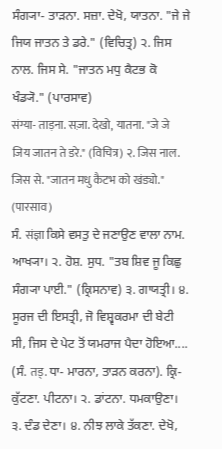ਸੰਗ੍ਯਾ- ਤਾੜਨਾ. ਸਜ਼ਾ. ਦੇਖੋ, ਯਾਤਨਾ. "ਜੇ ਜੇ ਜਿਯ ਜਾਤਨ ਤੇ ਡਰੇ." (ਵਿਚਿਤ੍ਰ) ੨. ਜਿਸ ਨਾਲ. ਜਿਸ ਸੇ. "ਜਾਤਨ ਮਧੁ ਕੈਟਭ ਕੋ ਖੰਡ੍ਯੋ." (ਪਾਰਸਾਵ)
संग्या- ताड़ना. सज़ा. देखो, यातना. "जे जे जिय जातन ते डरे." (विचित्र) २. जिस नाल. जिस से. "जातन मधु कैटभ को खंड्यो." (पारसाव)
ਸੰ. संज्ञा ਕਿਸੇ ਵਸਤੁ ਦੇ ਜਣਾਉਣ ਵਾਲਾ ਨਾਮ. ਆਖ੍ਯਾ। ੨. ਹੋਸ਼. ਸੁਧ. "ਤਬ ਸ਼ਿਵ ਜੂ ਕਿਛੁ ਸੰਗ੍ਯਾ ਪਾਈ." (ਕ੍ਰਿਸਨਾਵ) ੩. ਗਾਯਤ੍ਰੀ। ੪. ਸੂਰਜ ਦੀ ਇਸਤ੍ਰੀ, ਜੋ ਵਿਸ਼੍ਵਕਰਮਾ ਦੀ ਬੇਟੀ ਸੀ, ਜਿਸ ਦੇ ਪੇਟ ਤੋਂ ਯਮਰਾਜ ਪੈਦਾ ਹੋਇਆ....
(ਸੰ. तड्. ਧਾ- ਮਾਰਨਾ, ਤਾੜਨ ਕਰਨਾ). ਕ੍ਰਿ- ਕੁੱਟਣਾ. ਪੀਟਨਾ। ੨. ਡਾਂਟਨਾ. ਧਮਕਾਉਣਾ। ੩. ਦੰਡ ਦੇਣਾ। ੪. ਨੀਝ ਲਾਕੇ ਤੱਕਣਾ. ਦੇਖੋ,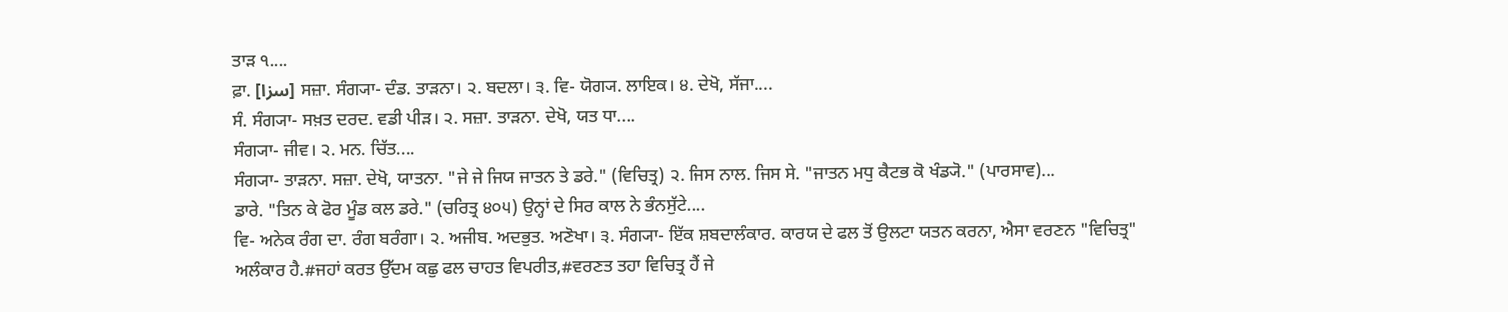ਤਾੜ ੧....
ਫ਼ਾ. [سزا] ਸਜ਼ਾ. ਸੰਗ੍ਯਾ- ਦੰਡ. ਤਾੜਨਾ। ੨. ਬਦਲਾ। ੩. ਵਿ- ਯੋਗ੍ਯ. ਲਾਇਕ। ੪. ਦੇਖੋ, ਸੱਜਾ....
ਸੰ. ਸੰਗ੍ਯਾ- ਸਖ਼ਤ ਦਰਦ. ਵਡੀ ਪੀੜ। ੨. ਸਜ਼ਾ. ਤਾੜਨਾ. ਦੇਖੋ, ਯਤ ਧਾ....
ਸੰਗ੍ਯਾ- ਜੀਵ। ੨. ਮਨ. ਚਿੱਤ....
ਸੰਗ੍ਯਾ- ਤਾੜਨਾ. ਸਜ਼ਾ. ਦੇਖੋ, ਯਾਤਨਾ. "ਜੇ ਜੇ ਜਿਯ ਜਾਤਨ ਤੇ ਡਰੇ." (ਵਿਚਿਤ੍ਰ) ੨. ਜਿਸ ਨਾਲ. ਜਿਸ ਸੇ. "ਜਾਤਨ ਮਧੁ ਕੈਟਭ ਕੋ ਖੰਡ੍ਯੋ." (ਪਾਰਸਾਵ)...
ਡਾਰੇ. "ਤਿਨ ਕੇ ਫੋਰ ਮੂੰਡ ਕਲ ਡਰੇ." (ਚਰਿਤ੍ਰ ੪੦੫) ਉਨ੍ਹਾਂ ਦੇ ਸਿਰ ਕਾਲ ਨੇ ਭੰਨਸੁੱਟੇ....
ਵਿ- ਅਨੇਕ ਰੰਗ ਦਾ. ਰੰਗ ਬਰੰਗਾ। ੨. ਅਜੀਬ. ਅਦਭੁਤ. ਅਣੋਖਾ। ੩. ਸੰਗ੍ਯਾ- ਇੱਕ ਸ਼ਬਦਾਲੰਕਾਰ. ਕਾਰਯ ਦੇ ਫਲ ਤੋਂ ਉਲਟਾ ਯਤਨ ਕਰਨਾ, ਐਸਾ ਵਰਣਨ "ਵਿਚਿਤ੍ਰ" ਅਲੰਕਾਰ ਹੈ.#ਜਹਾਂ ਕਰਤ ਉੱਦਮ ਕਛੁ ਫਲ ਚਾਹਤ ਵਿਪਰੀਤ,#ਵਰਣਤ ਤਹਾ ਵਿਚਿਤ੍ਰ ਹੈਂ ਜੇ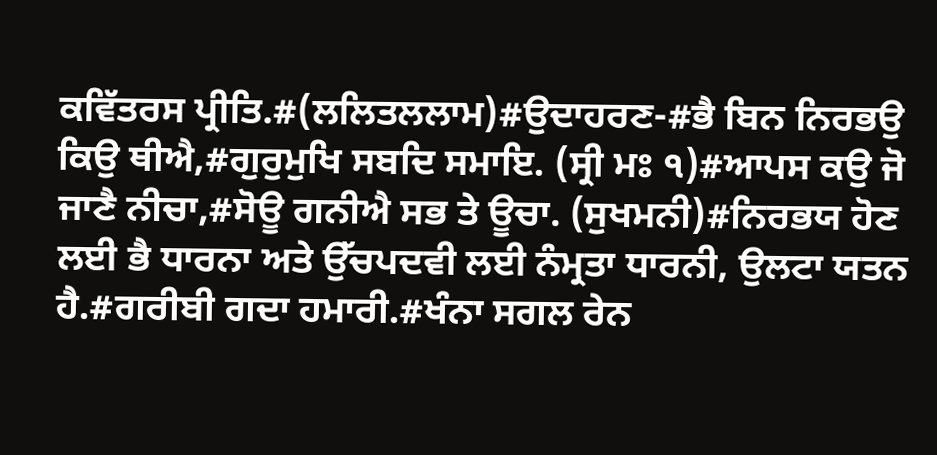ਕਵਿੱਤਰਸ ਪ੍ਰੀਤਿ.#(ਲਲਿਤਲਲਾਮ)#ਉਦਾਹਰਣ-#ਭੈ ਬਿਨ ਨਿਰਭਉ ਕਿਉ ਥੀਐ,#ਗੁਰੁਮੁਖਿ ਸਬਦਿ ਸਮਾਇ. (ਸ੍ਰੀ ਮਃ ੧)#ਆਪਸ ਕਉ ਜੋ ਜਾਣੈ ਨੀਚਾ,#ਸੋਊ ਗਨੀਐ ਸਭ ਤੇ ਊਚਾ. (ਸੁਖਮਨੀ)#ਨਿਰਭਯ ਹੋਣ ਲਈ ਭੈ ਧਾਰਨਾ ਅਤੇ ਉੱਚਪਦਵੀ ਲਈ ਨੰਮ੍ਰਤਾ ਧਾਰਨੀ, ਉਲਟਾ ਯਤਨ ਹੈ.#ਗਰੀਬੀ ਗਦਾ ਹਮਾਰੀ.#ਖੰਨਾ ਸਗਲ ਰੇਨ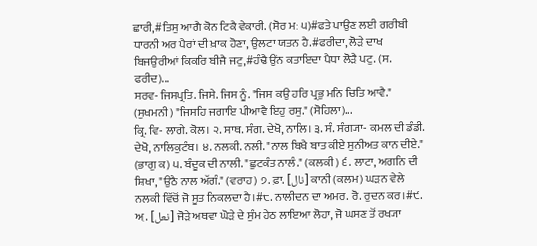ਛਾਰੀ,#ਤਿਸੁ ਆਗੈ ਕੋਨ ਟਿਕੈ ਵੇਕਾਰੀ. (ਸੋਰ ਮਃ ੫)#ਫਤੇ ਪਾਉਣ ਲਈ ਗਰੀਬੀ ਧਾਰਨੀ ਅਰ ਪੈਰਾਂ ਦੀ ਖ਼ਾਕ ਹੋਣਾ, ਉਲਟਾ ਯਤਨ ਹੈ.#ਫਰੀਦਾ, ਲੋੜੇ ਦਾਖ ਬਿਜਉਰੀਆਂ ਕਿਕਰਿ ਬੀਜੈ ਜਟੁ,#ਹੰਢੈ ਉਂਨ ਕਤਾਇਦਾ ਪੈਧਾ ਲੋੜੈ ਪਟੁ. (ਸ. ਫਰੀਦ)...
ਸਰਵ- ਜਿਸਪ੍ਰਤਿ. ਜਿਸੇ. ਜਿਸ ਨੂੰ. "ਜਿਸ ਕਉ ਹਰਿ ਪ੍ਰਭੁ ਮਨਿ ਚਿਤਿ ਆਵੈ." (ਸੁਖਮਨੀ) "ਜਿਸਹਿ ਜਗਾਇ ਪੀਆਵੈ ਇਹੁ ਰਸੁ." (ਸੋਹਿਲਾ)...
ਕ੍ਰਿ. ਵਿ- ਲਾਗੇ. ਕੋਲ। ੨. ਸਾਥ. ਸੰਗ. ਦੇਖੋ, ਨਾਲਿ। ੩. ਸੰ. ਸੰਗ੍ਯਾ- ਕਮਲ ਦੀ ਡੰਡੀ. ਦੇਖੋ, ਨਾਲਿਕੁਟੰਬ। ੪. ਨਲਕੀ. ਨਲੀ. "ਨਾਲ ਬਿਖੈ ਬਾਤ ਕੀਏ ਸੁਨੀਅਤ ਕਾਨ ਦੀਏ." (ਭਾਗੁ ਕ) ੫. ਬੰਦੂਕ ਦੀ ਨਾਲੀ. "ਛੁਟਕੰਤ ਨਾਲੰ." (ਕਲਕੀ) ੬. ਲਾਟਾ, ਅਗਨਿ ਦੀ ਸ਼ਿਖਾ, "ਉਠੈ ਨਾਲ ਅੱਗੰ." (ਵਰਾਹ) ੭. ਫ਼ਾ. [نال] ਕਾਨੀ (ਕਲਮ) ਘੜਨ ਵੇਲੇ ਨਲਕੀ ਵਿੱਚੋਂ ਜੋ ਸੂਤ ਨਿਕਲਦਾ ਹੈ।#੮. ਨਾਲੀਦਨ ਦਾ ਅਮਰ. ਰੋ. ਰੁਦਨ ਕਰ।#੯. ਅ਼. [نعل] ਜੋੜੇ ਅਥਵਾ ਘੋੜੇ ਦੇ ਸੁੰਮ ਹੇਠ ਲਾਇਆ ਲੋਹਾ, ਜੋ ਘਸਣ ਤੋਂ ਰਖ੍ਯਾ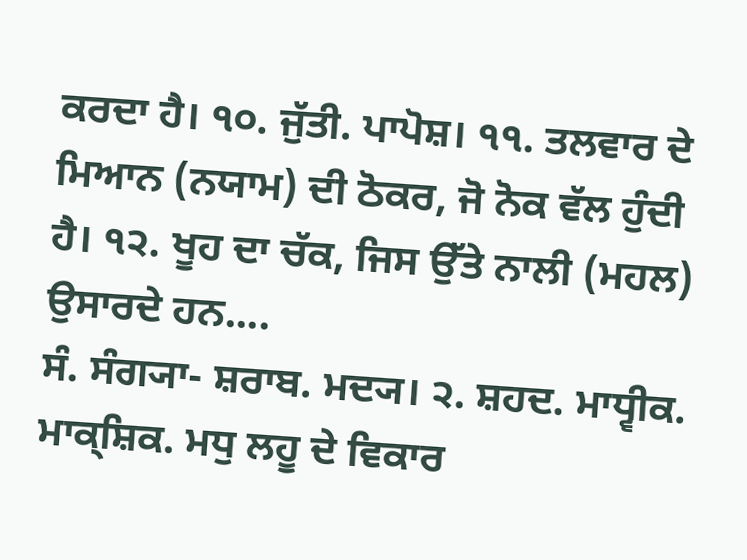ਕਰਦਾ ਹੈ। ੧੦. ਜੁੱਤੀ. ਪਾਪੋਸ਼। ੧੧. ਤਲਵਾਰ ਦੇ ਮਿਆਨ (ਨਯਾਮ) ਦੀ ਠੋਕਰ, ਜੋ ਨੋਕ ਵੱਲ ਹੁੰਦੀ ਹੈ। ੧੨. ਖੂਹ ਦਾ ਚੱਕ, ਜਿਸ ਉੱਤੇ ਨਾਲੀ (ਮਹਲ) ਉਸਾਰਦੇ ਹਨ....
ਸੰ. ਸੰਗ੍ਯਾ- ਸ਼ਰਾਬ. ਮਦ੍ਯ। ੨. ਸ਼ਹਦ. ਮਾਧ੍ਵੀਕ. ਮਾਕ੍ਸ਼ਿਕ. ਮਧੁ ਲਹੂ ਦੇ ਵਿਕਾਰ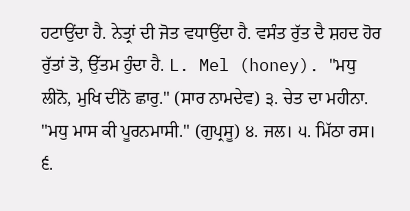ਹਟਾਉਂਦਾ ਹੈ. ਨੇਤ੍ਰਾਂ ਦੀ ਜੋਤ ਵਧਾਉਂਦਾ ਹੈ. ਵਸੰਤ ਰੁੱਤ ਦੈ ਸ਼ਹਦ ਹੋਰ ਰੁੱਤਾਂ ਤੋ, ਉੱਤਮ ਹੁੰਦਾ ਹੈ. L. Mel (honey). "ਮਧੁ ਲੀਨੋ, ਮੁਖਿ ਦੀਨੋ ਛਾਰੁ." (ਸਾਰ ਨਾਮਦੇਵ) ੩. ਚੇਤ ਦਾ ਮਹੀਨਾ. "ਮਧੁ ਮਾਸ ਕੀ ਪੂਰਨਮਾਸੀ." (ਗੁਪ੍ਰਸੂ) ੪. ਜਲ। ੫. ਮਿੱਠਾ ਰਸ। ੬.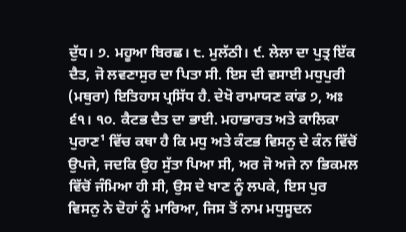ਦੁੱਧ। ੭. ਮਹੂਆ ਬਿਰਛ। ੮. ਮੁਲੱਠੀ। ੯. ਲੇਲਾ ਦਾ ਪੁਤ੍ਰ ਇੱਕ ਦੈਤ, ਜੋ ਲਵਣਾਸੁਰ ਦਾ ਪਿਤਾ ਸੀ. ਇਸ ਦੀ ਵਸਾਈ ਮਧੁਪੁਰੀ (ਮਥੁਰਾ) ਇਤਿਹਾਸ ਪ੍ਰਸਿੱਧ ਹੈ. ਦੇਖੋ ਰਾਮਾਯਣ ਕਾਂਡ ੭, ਅਃ ੬੧। ੧੦. ਕੈਟਭ ਦੈਤ ਦਾ ਭਾਈ. ਮਹਾਭਾਰਤ ਅਤੇ ਕਾਲਿਕਾ ਪੁਰਾਣ¹ ਵਿੱਚ ਕਥਾ ਹੈ ਕਿ ਮਧੁ ਅਤੇ ਕੰਟਭ ਵਿਸਨੁ ਦੇ ਕੰਨ ਵਿੱਚੋਂ ਉਪਜੇ, ਜਦਕਿ ਉਹ ਸੁੱਤਾ ਪਿਆ ਸੀ, ਅਰ ਜੋ ਅਜੇ ਨਾ ਭਿਕਮਲ ਵਿੱਚੋਂ ਜੰਮਿਆ ਹੀ ਸੀ, ਉਸ ਦੇ ਖਾਣ ਨੂੰ ਲਪਕੇ, ਇਸ ਪੁਰ ਵਿਸਨੁ ਨੇ ਦੋਹਾਂ ਨੂੰ ਮਾਰਿਆ, ਜਿਸ ਤੋਂ ਨਾਮ ਮਧੁਸੂਦਨ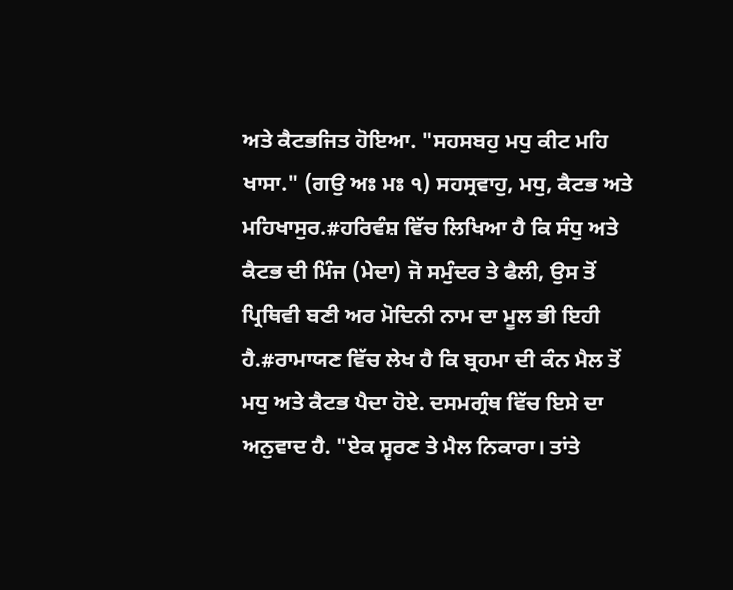ਅਤੇ ਕੈਟਭਜਿਤ ਹੋਇਆ. "ਸਹਸਬਹੁ ਮਧੁ ਕੀਟ ਮਹਿ ਖਾਸਾ." (ਗਉ ਅਃ ਮਃ ੧) ਸਹਸ੍ਰਵਾਹੁ, ਮਧੁ, ਕੈਟਭ ਅਤੇ ਮਹਿਖਾਸੁਰ.#ਹਰਿਵੰਸ਼ ਵਿੱਚ ਲਿਖਿਆ ਹੈ ਕਿ ਸੰਧੁ ਅਤੇ ਕੈਟਭ ਦੀ ਮਿੰਜ (ਮੇਦਾ) ਜੋ ਸਮੁੰਦਰ ਤੇ ਫੈਲੀ, ਉਸ ਤੋਂ ਪ੍ਰਿਥਿਵੀ ਬਣੀ ਅਰ ਮੋਦਿਨੀ ਨਾਮ ਦਾ ਮੂਲ ਭੀ ਇਹੀ ਹੈ.#ਰਾਮਾਯਣ ਵਿੱਚ ਲੇਖ ਹੈ ਕਿ ਬ੍ਰਹਮਾ ਦੀ ਕੰਨ ਮੈਲ ਤੋਂ ਮਧੁ ਅਤੇ ਕੈਟਭ ਪੈਦਾ ਹੋਏ. ਦਸਮਗ੍ਰੰਥ ਵਿੱਚ ਇਸੇ ਦਾ ਅਨੁਵਾਦ ਹੈ. "ਏਕ ਸ੍ਵਰਣ ਤੇ ਮੈਲ ਨਿਕਾਰਾ। ਤਾਂਤੇ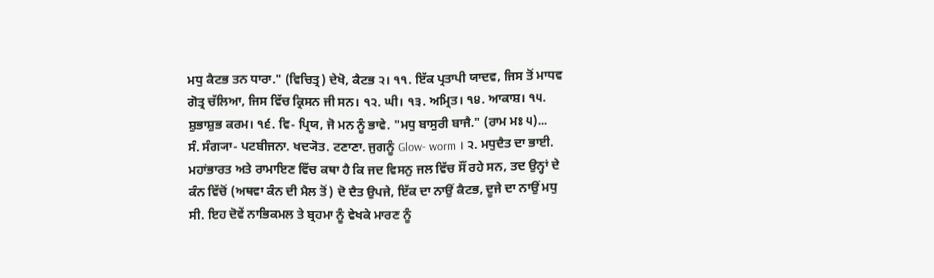ਮਧੁ ਕੈਟਭ ਤਨ ਧਾਰਾ." (ਵਿਚਿਤ੍ਰ) ਦੇਖੋ, ਕੈਟਭ ੨। ੧੧. ਇੱਕ ਪ੍ਰਤਾਪੀ ਯਾਦਵ, ਜਿਸ ਤੋਂ ਮਾਧਵ ਗੋਤ੍ਰ ਚੱਲਿਆ, ਜਿਸ ਵਿੱਚ ਕ੍ਰਿਸਨ ਜੀ ਸਨ। ੧੨. ਘੀ। ੧੩. ਅਮ੍ਰਿਤ। ੧੪. ਆਕਾਸ਼। ੧੫. ਸ਼ੁਭਾਸ਼ੁਭ ਕਰਮ। ੧੬. ਵਿ- ਪ੍ਰਿਯ, ਜੋ ਮਨ ਨੂੰ ਭਾਵੇ. "ਮਧੁ ਬਾਸੁਰੀ ਬਾਜੈ." (ਰਾਮ ਮਃ ੫)...
ਸੰ. ਸੰਗ੍ਯਾ- ਪਟਬੀਜਨਾ. ਖਦ੍ਯੋਤ. ਟਣਾਣਾ. ਜੁਗਨੂੰ Glow- worm । ੨. ਮਧੁਦੈਤ ਦਾ ਭਾਈ. ਮਹਾਂਭਾਰਤ ਅਤੇ ਰਾਮਾਇਣ ਵਿੱਚ ਕਥਾ ਹੈ ਕਿ ਜਦ ਵਿਸਨੁ ਜਲ ਵਿੱਚ ਸੌਂ ਰਹੇ ਸਨ, ਤਦ ਉਨ੍ਹਾਂ ਦੇ ਕੰਨ ਵਿੱਚੋਂ (ਅਥਵਾ ਕੰਨ ਦੀ ਮੈਲ ਤੋਂ) ਦੋ ਦੈਤ ਉਪਜੇ, ਇੱਕ ਦਾ ਨਾਉਂ ਕੈਟਭ, ਦੂਜੇ ਦਾ ਨਾਉਂ ਮਧੁ ਸੀ. ਇਹ ਦੋਵੇਂ ਨਾਭਿਕਮਲ ਤੇ ਬ੍ਰਹਮਾ ਨੂੰ ਵੇਖਕੇ ਮਾਰਣ ਨੂੰ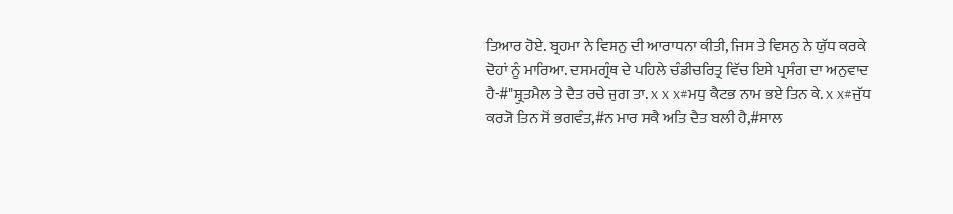ਤਿਆਰ ਹੋਏ. ਬ੍ਰਹਮਾ ਨੇ ਵਿਸਨੁ ਦੀ ਆਰਾਧਨਾ ਕੀਤੀ, ਜਿਸ ਤੇ ਵਿਸਨੁ ਨੇ ਯੁੱਧ ਕਰਕੇ ਦੋਹਾਂ ਨੂੰ ਮਾਰਿਆ. ਦਸਮਗ੍ਰੰਥ ਦੇ ਪਹਿਲੇ ਚੰਡੀਚਰਿਤ੍ਰ ਵਿੱਚ ਇਸੇ ਪ੍ਰਸੰਗ ਦਾ ਅਨੁਵਾਦ ਹੈ-#"ਸ਼੍ਰੁਤਮੈਲ ਤੇ ਦੈਤ ਰਚੇ ਜੁਗ ਤਾ. x x x#ਮਧੁ ਕੈਟਭ ਨਾਮ ਭਏ ਤਿਨ ਕੇ. x x#ਜੁੱਧ ਕਰ੍ਯੋ ਤਿਨ ਸੋਂ ਭਗਵੰਤ,#ਨ ਮਾਰ ਸਕੈ ਅਤਿ ਦੈਤ ਬਲੀ ਹੈ,#ਸਾਲ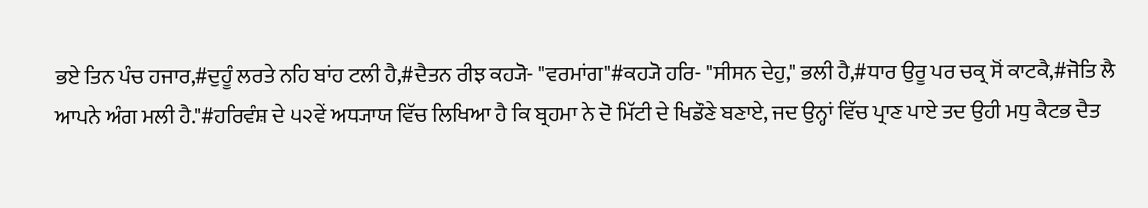ਭਏ ਤਿਨ ਪੰਚ ਹਜਾਰ,#ਦੁਹੂੰ ਲਰਤੇ ਨਹਿ ਬਾਂਹ ਟਲੀ ਹੈ,#ਦੈਤਨ ਰੀਝ ਕਹ੍ਯੋ- "ਵਰਮਾਂਗ"#ਕਹ੍ਯੋ ਹਰਿ- "ਸੀਸਨ ਦੇਹੁ," ਭਲੀ ਹੈ,#ਧਾਰ ਉਰੂ ਪਰ ਚਕ੍ਰ ਸੋਂ ਕਾਟਕੈ,#ਜੋਤਿ ਲੈ ਆਪਨੇ ਅੰਗ ਮਲੀ ਹੈ."#ਹਰਿਵੰਸ਼ ਦੇ ੫੨ਵੇਂ ਅਧ੍ਯਾਯ ਵਿੱਚ ਲਿਖਿਆ ਹੈ ਕਿ ਬ੍ਰਹਮਾ ਨੇ ਦੋ ਮਿੱਟੀ ਦੇ ਖਿਡੌਣੇ ਬਣਾਏ, ਜਦ ਉਨ੍ਹਾਂ ਵਿੱਚ ਪ੍ਰਾਣ ਪਾਏ ਤਦ ਉਹੀ ਮਧੁ ਕੈਟਭ ਦੈਤ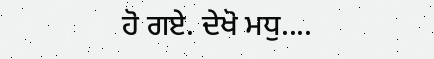ਹੋ ਗਏ. ਦੇਖੋ ਮਧੁ....